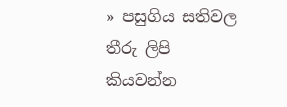» පසුගිය සතිවල තීරු ලිපි කියවන්න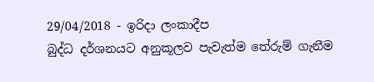29/04/2018 - ඉරිදා ලංකාදීප
බුද්ධ දර්ශනයට අනුකූලව පැවැත්ම තේරුම් ගැනීම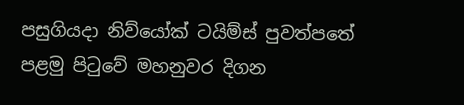පසුගියදා නිව්යෝක් ටයිම්ස් පුවත්පතේ පළමු පිටුවේ මහනුවර දිගන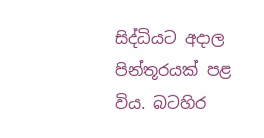සිද්ධියට අදාල පින්තූරයක් පළ විය. බටහිර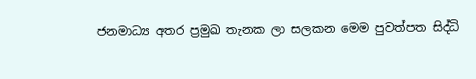ජනමාධ්‍ය අතර ප්‍රමුඛ තැනක ලා සලකන මෙම පුවත්පත සිද්ධි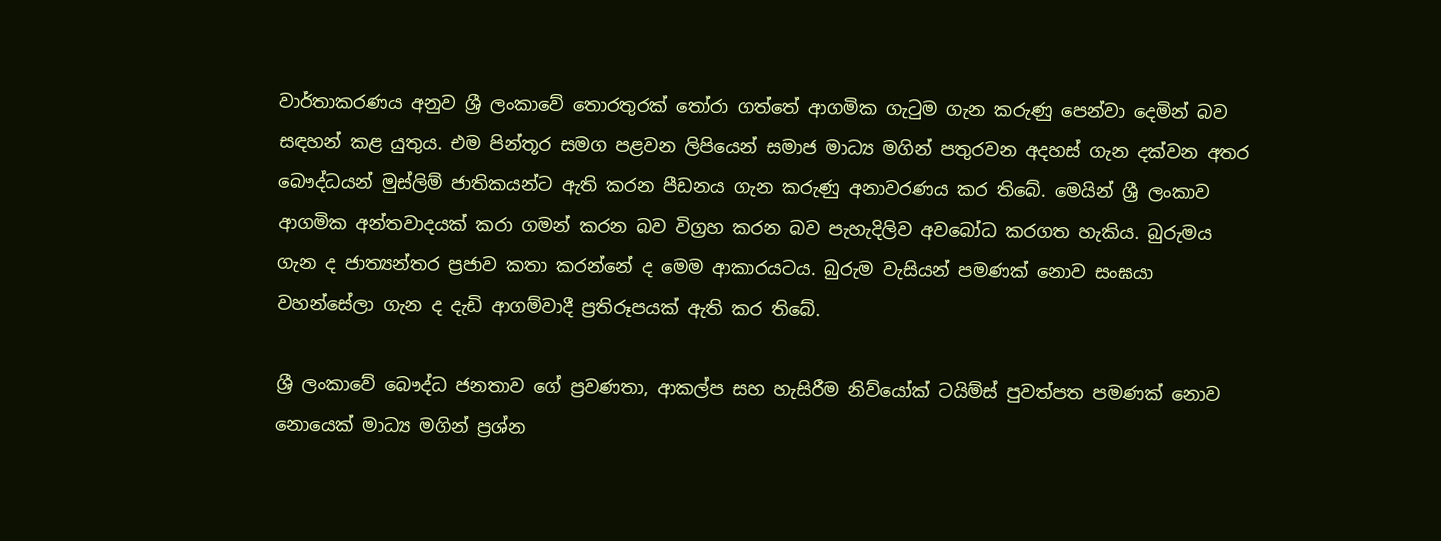වාර්තාකරණය අනුව ශ්‍රී ලංකාවේ තොරතුරක් තෝරා ගත්තේ ආගමික ගැටුම ගැන කරුණු පෙන්වා දෙමින් බව සඳහන් කළ යුතුය. එම පින්තූර සමග පළවන ලිපියෙන් සමාජ මාධ්‍ය මගින් පතුරවන අදහස් ගැන දක්වන අතර බෞද්ධයන් මුස්ලිම් ජාතිකයන්ට ඇති කරන පීඩනය ගැන කරුණු අනාවරණය කර තිබේ. මෙයින් ශ්‍රී ලංකාව ආගමික අන්තවාදයක් කරා ගමන් කරන බව විග්‍රහ කරන බව පැහැදිලිව අවබෝධ කරගත හැකිය. බුරුමය ගැන ද ජාත්‍යන්තර ප්‍රජාව කතා කරන්නේ ද මෙම ආකාරයටය. බුරුම වැසියන් පමණක් නොව සංඝයා වහන්සේලා ගැන ද දැඩි ආගම්වාදී ප්‍රතිරූපයක් ඇති කර තිබේ.

ශ්‍රී ලංකාවේ බෞද්ධ ජනතාව ගේ ප්‍රවණතා, ආකල්ප සහ හැසිරීම නිව්යෝක් ටයිම්ස් පුවත්පත පමණක් නොව නොයෙක් මාධ්‍ය මගින් ප්‍රශ්න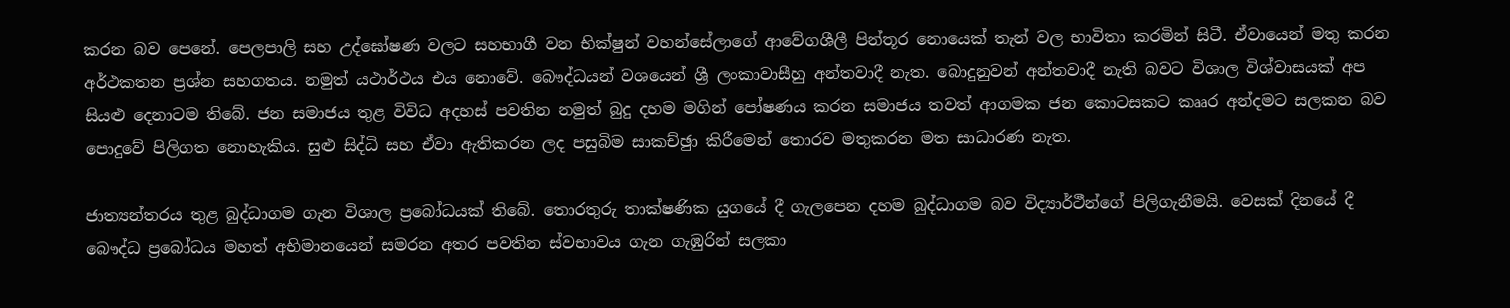කරන බව පෙනේ. පෙලපාලි සහ උද්ඝෝෂණ වලට සහභාගී වන භික්ෂුන් වහන්සේලාගේ ආවේගශීලී පින්තූර නොයෙක් තැන් වල භාවිතා කරමින් සිටී. ඒවායෙන් මතු කරන අර්ථකතන ප්‍රශ්න සහගතය. නමුත් යථාර්ථය එය නොවේ. බෞද්ධයන් වශයෙන් ශ්‍රී ලංකාවාසීහු අන්තවාදී නැත. බොදුනුවන් අන්තවාදී නැති බවට විශාල විශ්වාසයක් අප සියළු දෙනාටම තිබේ. ජන සමාජය තුළ විවිධ අදහස් පවතින නමුත් බුදු දහම මගින් පෝෂණය කරන සමාජය තවත් ආගමක ජන කොටසකට කෲර අන්දමට සලකන බව පොදුවේ පිලිගත නොහැකිය. සුළු සිද්ධි සහ ඒවා ඇතිකරන ලද පසුබිම සාකච්ඡුා කිරීමෙන් තොරව මතුකරන මත සාධාරණ නැත.

ජාත්‍යන්තරය තුළ බුද්ධාගම ගැන විශාල ප්‍රබෝධයක් තිබේ. තොරතුරු තාක්ෂණික යුගයේ දී ගැලපෙන දහම බුද්ධාගම බව විද්‍යාර්ථීන්ගේ පිලිගැනීමයි. වෙසක් දිනයේ දී බෞද්ධ ප්‍රබෝධය මහත් අභිමානයෙන් සමරන අතර පවතින ස්වභාවය ගැන ගැඹුරින් සලකා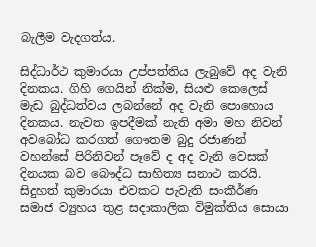බැලීම වැදගත්ය.

සිද්ධාර්ථ කුමාරයා උප්පත්තිය ලැබුවේ අද වැනි දිනකය. ගිහි ගෙයින් නික්ම, සියළු කෙලෙස් මැඩ බුද්ධත්වය ලබන්නේ අද වැනි පොහොය දිනකය. නැවත ඉපදීමක් නැති අමා මහ නිවන් අවබෝධ කරගත් ගෞතම බුදු රජාණන් වහන්සේ පිරිනිවන් පෑවේ ද අද වැනි වෙසක් දිනයක බව බෞද්ධ සාහිත්‍ය සනාථ කරයි. සිදුහත් කුමාරයා එවකට පැවැති සංකීර්ණ සමාජ ව්‍යුහය තුළ සදාකාලික විමුක්තිය සොයා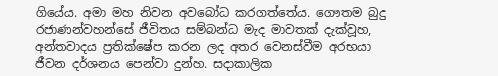ගියේය. අමා මහ නිවන අවබෝධ කරගත්තේය. ගෞතම බුදු රජාණන්වහන්සේ ජීවිතය සම්බන්ධ මැද මාවතක් දැක්වූහ, අන්තවාදය ප්‍රතික්ෂේප කරන ලද අතර වෙනස්වීම අරභයා ජීවන දර්ශනය පෙන්වා දුන්හ. සදාකාලික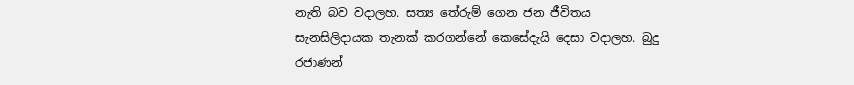නැති බව වදාලහ. සත්‍ය තේරුම් ගෙන ජන ජීවිතය සැනසිලිදායක තැනක් කරගන්නේ කෙසේදැයි දෙසා වදාලහ. බුදු රජාණන්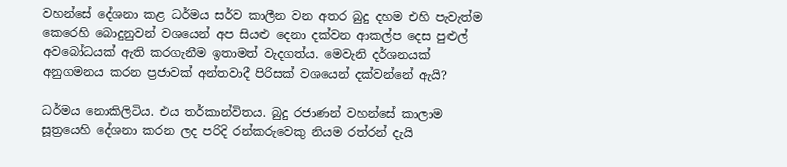වහන්සේ දේශනා කළ ධර්මය සර්ව කාලීන වන අතර බුදු දහම එහි පැවැත්ම කෙරෙහි බොදුනුවන් වශයෙන් අප සියළු දෙනා දක්වන ආකල්ප දෙස පුළුල් අවබෝධයක් ඇති කරගැනීම ඉතාමත් වැදගත්ය. මෙවැනි දර්ශනයක් අනුගමනය කරන ප්‍රජාවක් අන්තවාදී පිරිසක් වශයෙන් දක්වන්නේ ඇයි?

ධර්මය නොකිලිටිය. එය තර්කාන්විතය. බුදු රජාණන් වහන්සේ කාලාම සූත්‍රයෙහි දේශනා කරන ලද පරිදි රන්කරුවෙකු නියම රත්රන් දැයි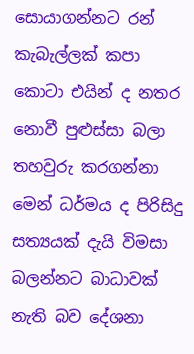සොයාගන්නට රන් කැබැල්ලක් කපා කොටා එයින් ද නතර නොවී පුළුස්සා බලා තහවුරු කරගන්නා මෙන් ධර්මය ද පිරිසිදු සත්‍යයක් දැයි විමසා බලන්නට බාධාවක් නැති බව දේශනා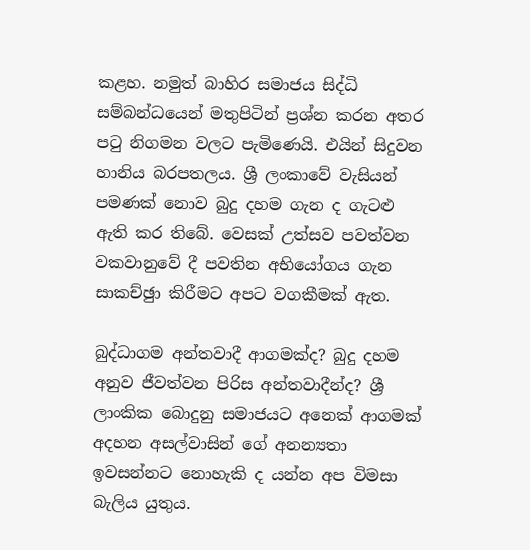කළහ. නමුත් බාහිර සමාජය සිද්ධි සම්බන්ධයෙන් මතුපිටින් ප්‍රශ්න කරන අතර පටු නිගමන වලට පැමිණෙයි. එයින් සිදුවන හානිය බරපතලය. ශ්‍රී ලංකාවේ වැසියන් පමණක් නොව බුදු දහම ගැන ද ගැටළු ඇති කර තිබේ. වෙසක් උත්සව පවත්වන වකවානුවේ දී පවතින අභියෝගය ගැන සාකච්ඡුා කිරීමට අපට වගකීමක් ඇත.

බුද්ධාගම අන්තවාදී ආගමක්ද? බුදු දහම අනුව ජීවත්වන පිරිස අන්තවාදීන්ද? ශ්‍රී ලාංකික බොදුනු සමාජයට අනෙක් ආගමක් අදහන අසල්වාසින් ගේ අනන්‍යතා ඉවසන්නට නොහැකි ද යන්න අප විමසා බැලිය යුතුය.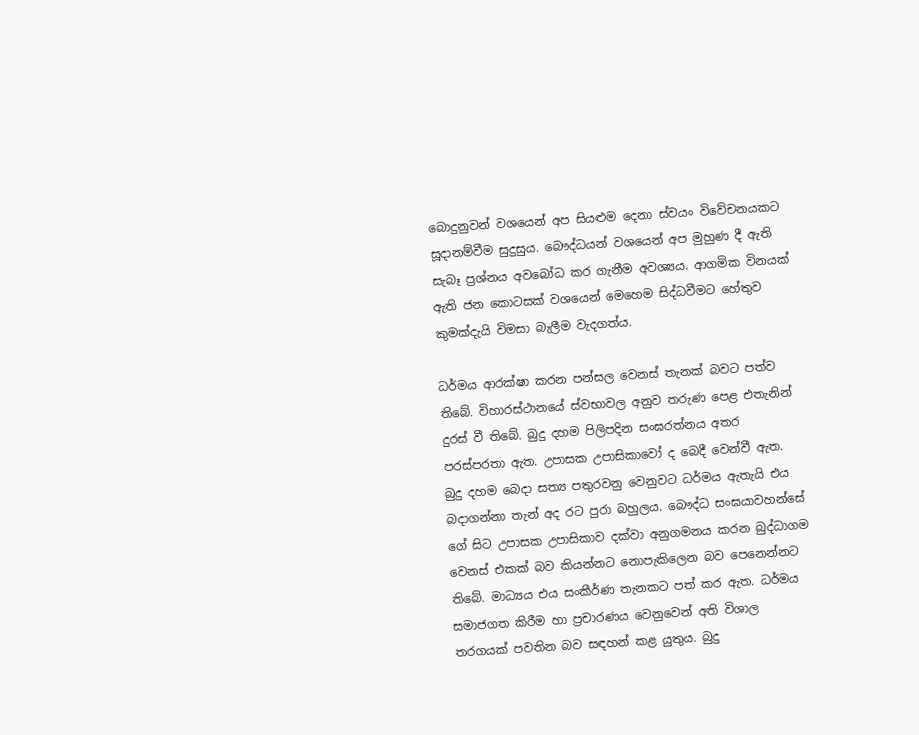බොදුනුවන් වශයෙන් අප සියළුම දෙනා ස්වයං විවේචනයකට සූදානම්වීම සුදුසුය. බෞද්ධයන් වශයෙන් අප මුහුණ දී ඇති සැබෑ ප්‍රශ්නය අවබෝධ කර ගැනීම අවශ්‍යය. ආගමික විනයක් ඇති ජන කොටසක් වශයෙන් මෙහෙම සිද්ධවීමට හේතුව කුමක්දැයි විමසා බැලීම වැදගත්ය.

ධර්මය ආරක්ෂා කරන පන්සල වෙනස් තැනක් බවට පත්ව තිබේ. විහාරස්ථානයේ ස්වභාවල අනුව තරුණ පෙළ එතැනින් දුරස් වී තිබේ. බුදු දහම පිලිපදින සංඝරත්නය අතර පරස්පරතා ඇත. උපාසක උපාසිකාවෝ ද බෙදී වෙන්වී ඇත. බුදු දහම බෙදා සත්‍ය පතුරවනු වෙනුවට ධර්මය ඇතැයි එය බදාගන්නා තැන් අද රට පුරා බහුලය. බෞද්ධ සංඝයාවහන්සේ ගේ සිට උපාසක උපාසිකාව දක්වා අනුගමනය කරන බුද්ධාගම වෙනස් එකක් බව කියන්නට නොපැකිලෙන බව පෙනෙන්නට තිබේ. මාධ්‍යය එය සංකීර්ණ තැනකට පත් කර ඇත. ධර්මය සමාජගත කිරීම හා ප්‍රචාරණය වෙනුවෙන් අති විශාල තරගයක් පවතින බව සඳහන් කළ යුතුය. බුදු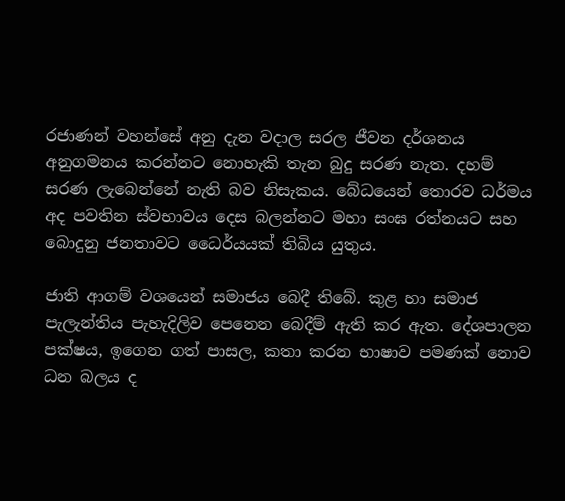රජාණන් වහන්සේ අනු දැන වදාල සරල ජීවන දර්ශනය අනුගමනය කරන්නට නොහැකි තැන බුදු සරණ නැත. දහම් සරණ ලැබෙන්නේ නැති බව නිසැකය. බේධයෙන් තොරව ධර්මය අද පවතින ස්වභාවය දෙස බලන්නට මහා සංඝ රත්නයට සහ බොදුනු ජනතාවට ධෛර්යයක් තිබිය යුතුය.

ජාති ආගම් වශයෙන් සමාජය බෙදී තිබේ. කුළ හා සමාජ පැලැන්තිය පැහැදිලිව පෙනෙන බෙදීම් ඇති කර ඇත. දේශපාලන පක්ෂය, ඉගෙන ගත් පාසල, කතා කරන භාෂාව පමණක් නොව ධන බලය ද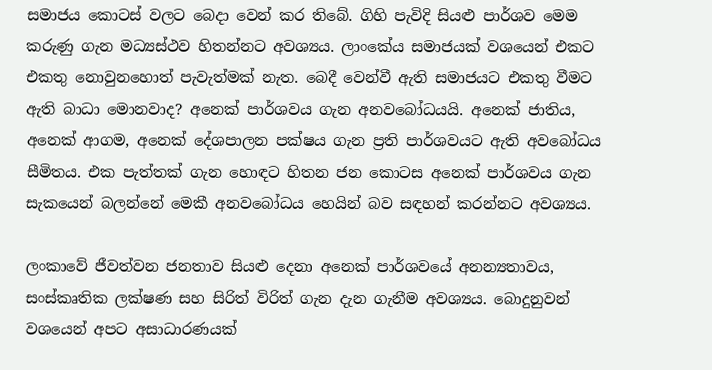සමාජය කොටස් වලට බෙදා වෙන් කර තිබේ. ගිහි පැවිදි සියළු පාර්ශව මෙම කරුණු ගැන මධ්‍යස්ථව හිතන්නට අවශ්‍යය. ලාංකේය සමාජයක් වශයෙන් එකට එකතු නොවුනහොත් පැවැත්මක් නැත. බෙදී වෙන්වී ඇති සමාජයට එකතු වීමට ඇති බාධා මොනවාද? අනෙක් පාර්ශවය ගැන අනවබෝධයයි. අනෙක් ජාතිය, අනෙක් ආගම, අනෙක් දේශපාලන පක්ෂය ගැන ප්‍රති පාර්ශවයට ඇති අවබෝධය සීමිතය. එක පැත්තක් ගැන හොඳට හිතන ජන කොටස අනෙක් පාර්ශවය ගැන සැකයෙන් බලන්නේ මෙකී අනවබෝධය හෙයින් බව සඳහන් කරන්නට අවශ්‍යය.

ලංකාවේ ජීවත්වන ජනතාව සියළු දෙනා අනෙක් පාර්ශවයේ අනන්‍යතාවය, සංස්කෘතික ලක්ෂණ සහ සිරිත් විරිත් ගැන දැන ගැනීම අවශ්‍යය. බොදුනුවන් වශයෙන් අපට අසාධාරණයක්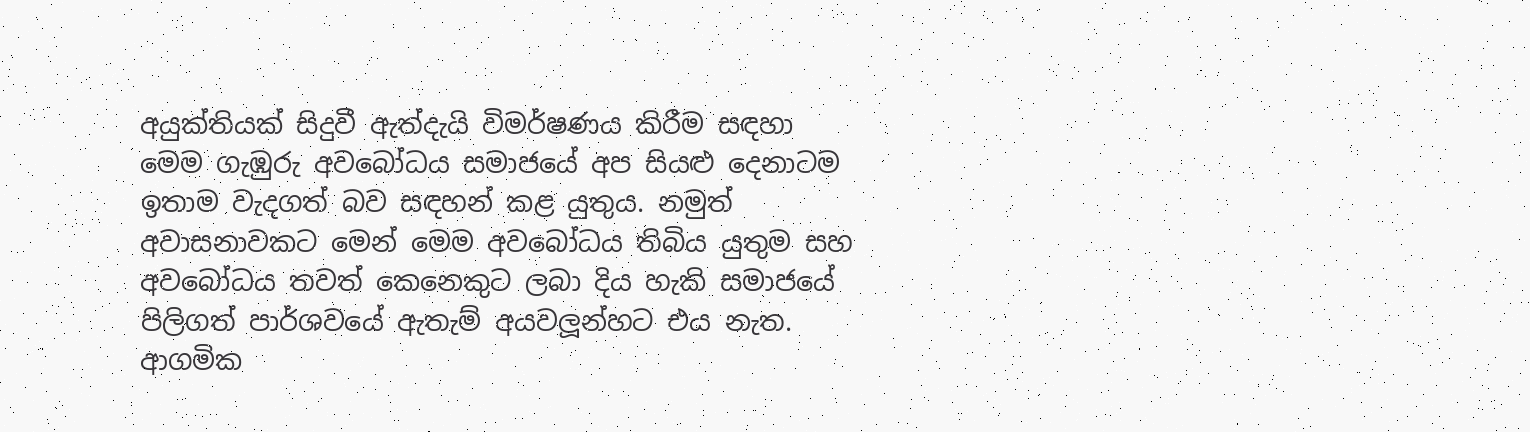අයුක්තියක් සිදුවී ඇත්දැයි විමර්ෂණය කිරීම සඳහා මෙම ගැඹුරු අවබෝධය සමාජයේ අප සියළු දෙනාටම ඉතාම වැදගත් බව සඳහන් කළ යුතුය. නමුත් අවාසනාවකට මෙන් මෙම අවබෝධය තිබිය යුතුම සහ අවබෝධය තවත් කෙනෙකුට ලබා දිය හැකි සමාජයේ පිලිගත් පාර්ශවයේ ඇතැම් අයවලූන්හට එය නැත. ආගමික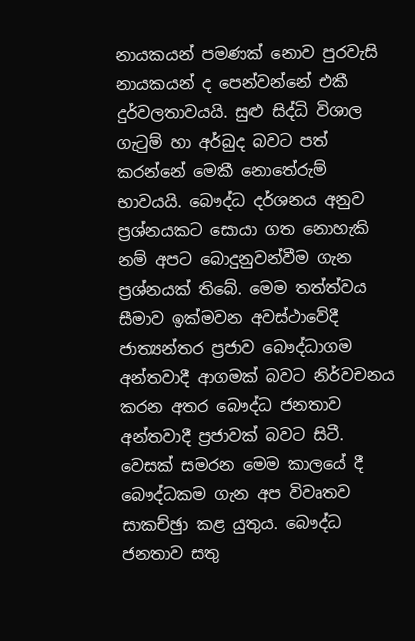නායකයන් පමණක් නොව පුරවැසි නායකයන් ද පෙන්වන්නේ එකී දුර්වලතාවයයි. සුළු සිද්ධි විශාල ගැටුම් හා අර්බුද බවට පත් කරන්නේ මෙකී නොතේරුම් භාවයයි. බෞද්ධ දර්ශනය අනුව ප්‍රශ්නයකට සොයා ගත නොහැකි නම් අපට බොදුනුවන්වීම ගැන ප්‍රශ්නයක් තිබේ. මෙම තත්ත්වය සීමාව ඉක්මවන අවස්ථාවේදී ජාත්‍යන්තර ප්‍රජාව බෞද්ධාගම අන්තවාදී ආගමක් බවට නිර්වචනය කරන අතර බෞද්ධ ජනතාව අන්තවාදී ප්‍රජාවක් බවට සිටී. වෙසක් සමරන මෙම කාලයේ දී බෞද්ධකම ගැන අප විවෘතව සාකච්ඡුා කළ යුතුය. බෞද්ධ ජනතාව සතු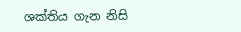ශක්තිය ගැන නිසි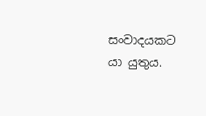සංවාදයකට යා යුතුය.